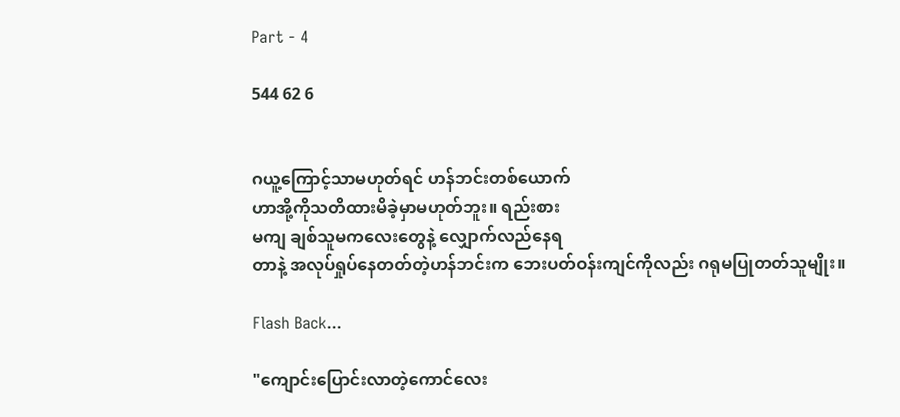Part - 4

544 62 6


ဂယူ့ကြောင့်သာမဟုတ်ရင် ဟန်ဘင်းတစ်ယောက်
ဟာအို့ကိုသတိထားမိခဲ့မှာမဟုတ်ဘူး။ ရည်းစား
မကျ ချစ်သူမကလေးတွေနဲ့ လျှောက်လည်နေရ
တာနဲ့ အလုပ်ရှုပ်နေတတ်တဲ့ဟန်ဘင်းက ဘေးပတ်ဝန်းကျင်ကိုလည်း ဂရုမပြုတတ်သူမျိုး။

Flash Back...

"ကျောင်းပြောင်းလာတဲ့ကောင်လေး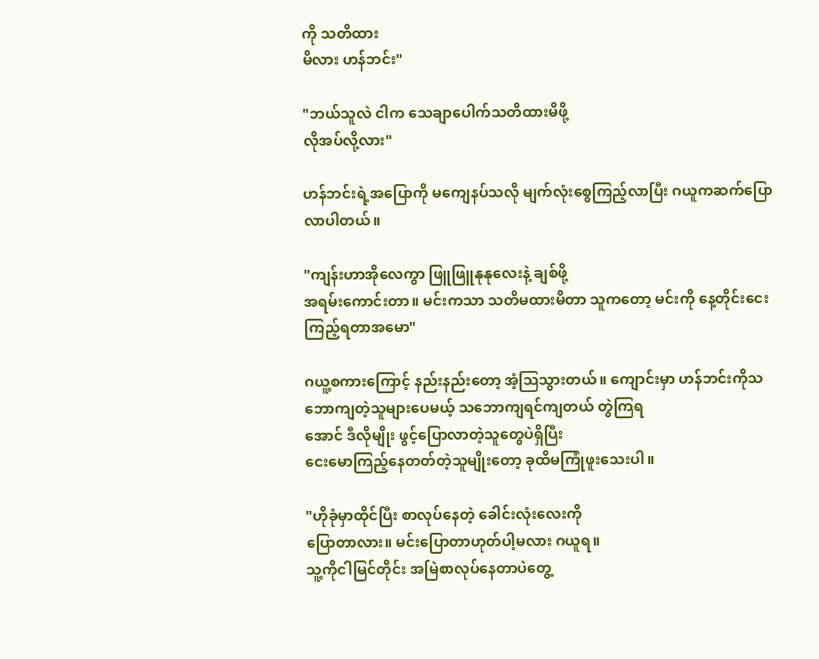ကို သတိထား
မိလား ဟန်ဘင်း"

"ဘယ်သူလဲ ငါက သေချာပေါက်သတိထားမိဖို့
လိုအပ်လို့လား"

ဟန်ဘင်းရဲ့အပြောကို မကျေနပ်သလို မျက်လုံးစွေကြည့်လာပြီး ဂယူကဆက်ပြောလာပါတယ်။

"ကျန်းဟာအိုလေကွာ ဖြူဖြူနုနုလေးနဲ့ ချစ်ဖို့
အရမ်းကောင်းတာ။ မင်းကသာ သတိမထားမိတာ သူကတော့ မင်းကို နေ့တိုင်းငေးကြည့်ရတာအမော"

ဂယူ့စကားကြောင့် နည်းနည်းတော့ အံ့ဩသွားတယ်။ ကျောင်းမှာ ဟန်ဘင်းကိုသဘောကျတဲ့သူများပေမယ့် သဘောကျရင်ကျတယ် တွဲကြရ
အောင် ဒီလိုမျိုး ဖွင့်ပြောလာတဲ့သူတွေပဲရှိပြီး
ငေးမောကြည့်နေတတ်တဲ့သူမျိုးတော့ ခုထိမကြုံဖူးသေးပါ။

"ဟိုခုံမှာထိုင်ပြီး စာလုပ်နေတဲ့ ခေါင်းလုံးလေးကို
ပြောတာလား။ မင်းပြောတာဟုတ်ပါ့မလား ဂယူရ။
သူ့ကိုငါမြင်တိုင်း အမြဲစာလုပ်နေတာပဲတွေ့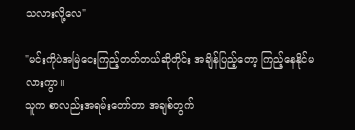သလားလို့လေ"

"မင်းကိုပဲအမြဲငေးကြည့်တတ်တယ်ဆိုတိုင်း အချိန်ပြည့်တော့ ကြည့်နေနိုင်မလားကွာ။
သူက စာလည်းအရမ်းတော်တာ အချစ်တွက်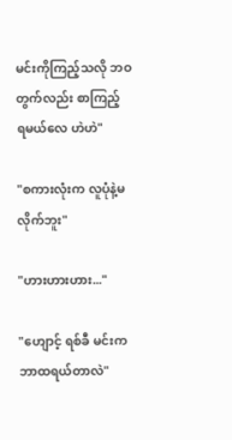မင်းကိုကြည့်သလို ဘဝတွက်လည်း စာကြည့်
ရမယ်လေ ဟဲဟဲ"

"စကားလုံးက လူပုံနဲ့မလိုက်ဘူး"

"ဟားဟားဟား..."

"ဟျောင့် ရစ်ခီ မင်းက ဘာထရယ်တာလဲ"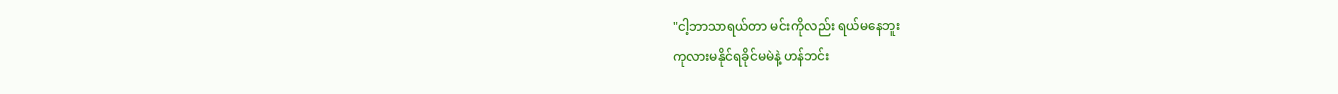"ငါ့ဘာသာရယ်တာ မင်းကိုလည်း ရယ်မနေဘူး
ကုလားမနိုင်ရခိုင်မမဲနဲ့ ဟန်ဘင်း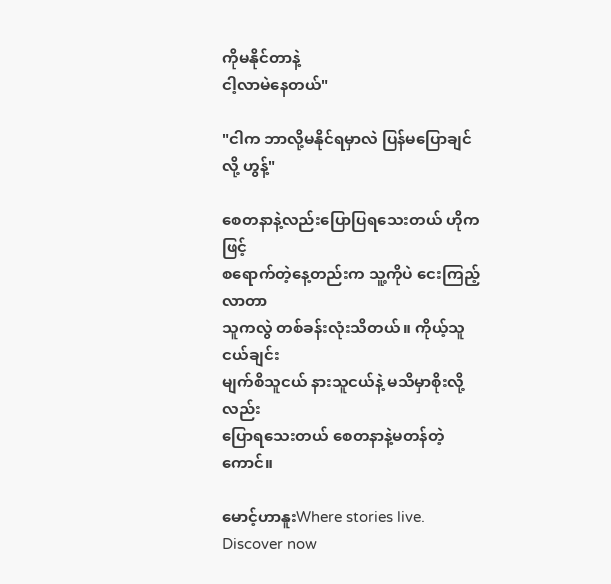ကိုမနိုင်တာနဲ့
ငါ့လာမဲနေတယ်"

"ငါက ဘာလို့မနိုင်ရမှာလဲ ပြန်မ‌ပြောချင်လို့ ဟွန့်"

စေတနာနဲ့လည်းပြောပြရသေးတယ် ဟိုကဖြင့်
စရောက်တဲ့နေ့တည်းက သူ့ကိုပဲ ငေးကြည့်လာတာ
သူကလွဲ တစ်ခန်းလုံးသိတယ်။ ကိုယ့်သူငယ်ချင်း
မျက်စိသူငယ် နားသူငယ်နဲ့ မသိမှာစိုးလို့လည်း
ပြောရသေးတယ် စေတနာနဲ့မတန်တဲ့ကောင်။

မောင့်ဟာနူးWhere stories live. Discover now